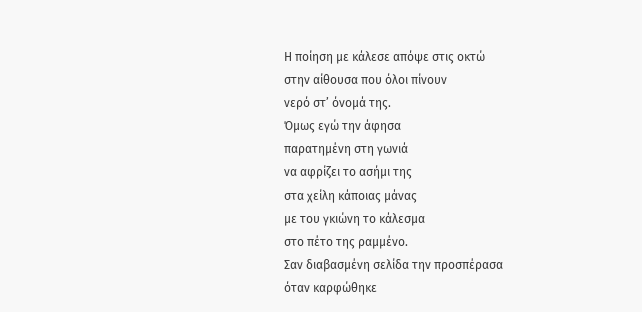Η ποίηση με κάλεσε απόψε στις οκτώ
στην αίθουσα που όλοι πίνουν
νερό στ’ όνομά της.
Όμως εγώ την άφησα
παρατημένη στη γωνιά
να αφρίζει το ασήμι της
στα χείλη κάποιας μάνας
με του γκιώνη το κάλεσμα
στο πέτο της ραμμένο.
Σαν διαβασμένη σελίδα την προσπέρασα
όταν καρφώθηκε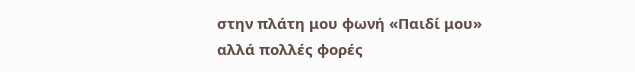στην πλάτη μου φωνή «Παιδί μου»
αλλά πολλές φορές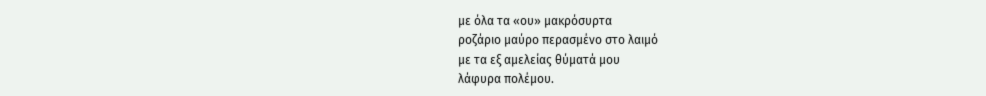με όλα τα «ου» μακρόσυρτα
ροζάριο μαύρο περασμένο στο λαιμό
με τα εξ αμελείας θύματά μου
λάφυρα πολέμου.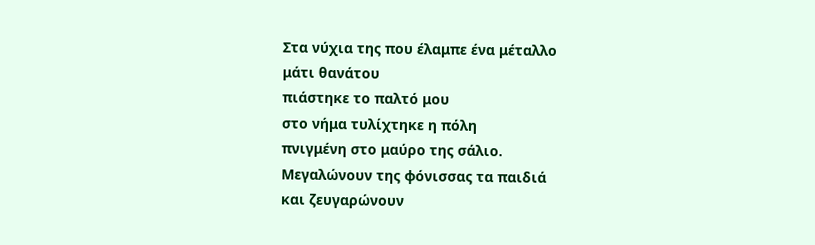Στα νύχια της που έλαμπε ένα μέταλλο
μάτι θανάτου
πιάστηκε το παλτό μου
στο νήμα τυλίχτηκε η πόλη
πνιγμένη στο μαύρο της σάλιο.
Μεγαλώνουν της φόνισσας τα παιδιά
και ζευγαρώνουν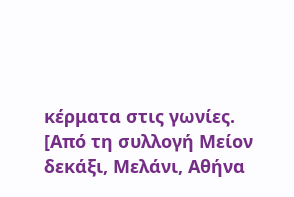κέρματα στις γωνίες.
[Από τη συλλογή Μείον δεκάξι, Μελάνι, Αθήνα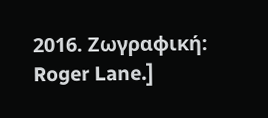2016. Ζωγραφική: Roger Lane.]